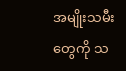အမျိုးသမီးတွေကို သ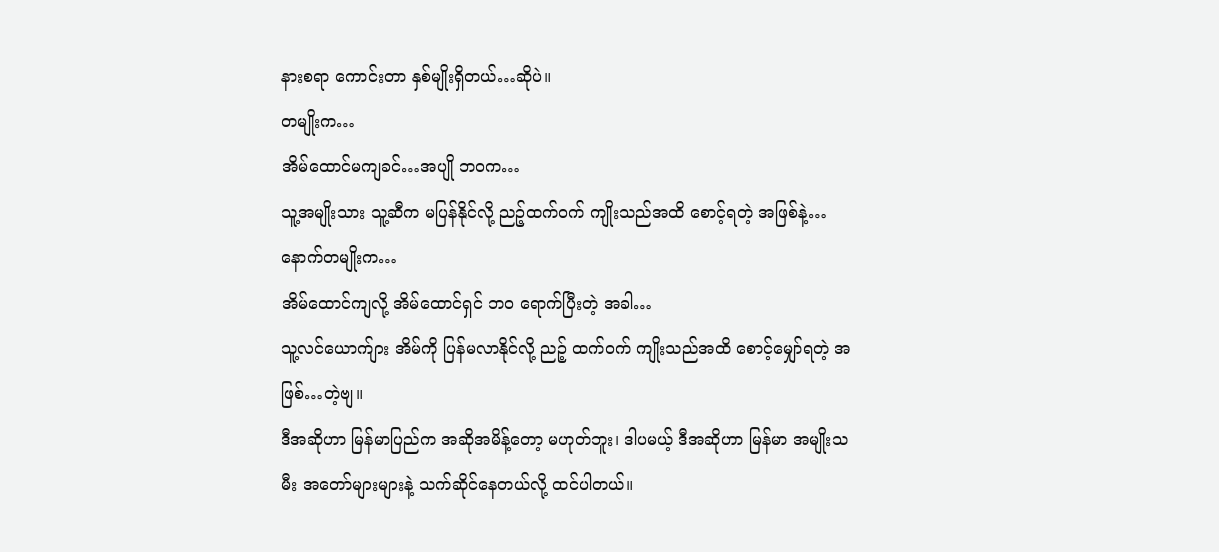နားစရာ ကောင်းတာ နှစ်မျိုးရှိတယ်…ဆိုပဲ။
တမျိုးက…
အိမ်ထောင်မကျခင်…အပျို ဘဝက…
သူ့အမျိုးသား သူ့ဆီက မပြန်နိုင်လို့ ညဉ့်ထက်ဝက် ကျိုးသည်အထိ စောင့်ရတဲ့ အဖြစ်နဲ့…
နောက်တမျိုးက…
အိမ်ထောင်ကျလို့ အိမ်ထောင်ရှင် ဘဝ ရောက်ပြီးတဲ့ အခါ…
သူ့လင်ယောက်ျား အိမ်ကို ပြန်မလာနိုင်လို့ ညဉ့် ထက်ဝက် ကျိုးသည်အထိ စောင့်မျှော်ရတဲ့ အဖြစ်…တဲ့ဗျ။
ဒီအဆိုဟာ မြန်မာပြည်က အဆိုအမိန့်တော့ မဟုတ်ဘူး၊ ဒါပမယ့် ဒီအဆိုဟာ မြန်မာ အမျိုးသမီး အတော်များများနဲ့ သက်ဆိုင်နေတယ်လို့ ထင်ပါတယ်။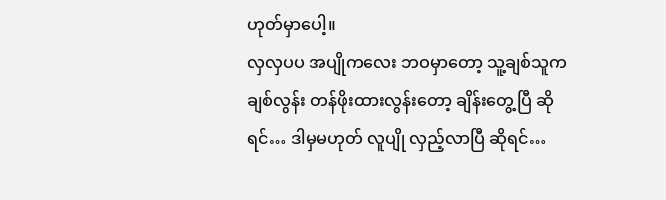ဟုတ်မှာပေါ့။
လှလှပပ အပျိုကလေး ဘဝမှာတော့ သူ့ချစ်သူက ချစ်လွန်း တန်ဖိုးထားလွန်းတော့ ချိန်းတွေ့ပြီ ဆိုရင်… ဒါမှမဟုတ် လူပျို လှည့်လာပြီ ဆိုရင်…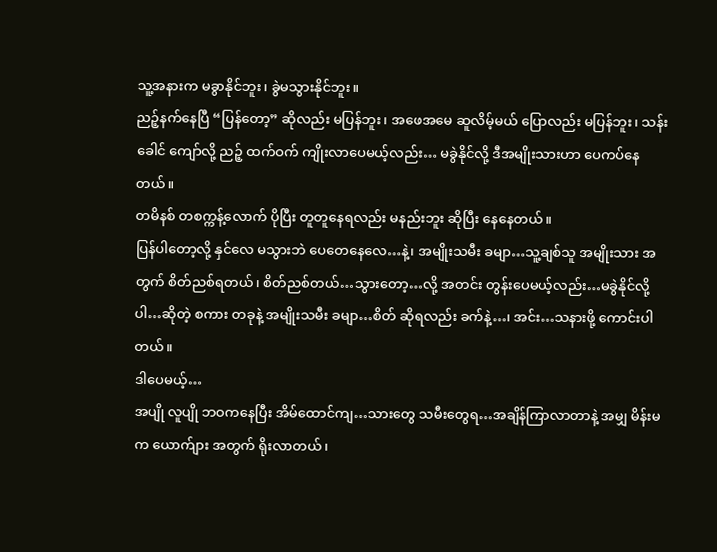သူ့အနားက မခွာနိုင်ဘူး၊ ခွဲမသွားနိုင်ဘူး။
ညဉ့်နက်နေပြီ “ပြန်တော့” ဆိုလည်း မပြန်ဘူး၊ အဖေအမေ ဆူလိမ့်မယ် ပြောလည်း မပြန်ဘူး၊ သန်းခေါင် ကျော်လို့ ညဉ့် ထက်ဝက် ကျိုးလာပေမယ့်လည်း… မခွဲနိုင်လို့ ဒီအမျိုးသားဟာ ပေကပ်နေတယ်။
တမိနစ် တစက္ကန့်လောက် ပိုပြီး တူတူနေရလည်း မနည်းဘူး ဆိုပြီး နေနေတယ်။
ပြန်ပါတော့လို့ နှင်လေ မသွားဘဲ ပေတေနေလေ…နဲ့၊ အမျိုးသမီး ခမျာ…သူ့ချစ်သူ အမျိုးသား အတွက် စိတ်ညစ်ရတယ်၊ စိတ်ညစ်တယ်…သွားတော့…လို့ အတင်း တွန်းပေမယ့်လည်း…မခွဲနိုင်လို့ပါ…ဆိုတဲ့ စကား တခုနဲ့ အမျိုးသမီး ခမျာ…စိတ် ဆိုရလည်း ခက်နဲ့…၊ အင်း…သနားဖို့ ကောင်းပါတယ်။
ဒါပေမယ့်…
အပျို လူပျို ဘဝကနေပြီး အိမ်ထောင်ကျ…သားတွေ သမီးတွေရ…အချိန်ကြာလာတာနဲ့ အမျှ မိန်းမက ယောက်ျား အတွက် ရိုးလာတယ်၊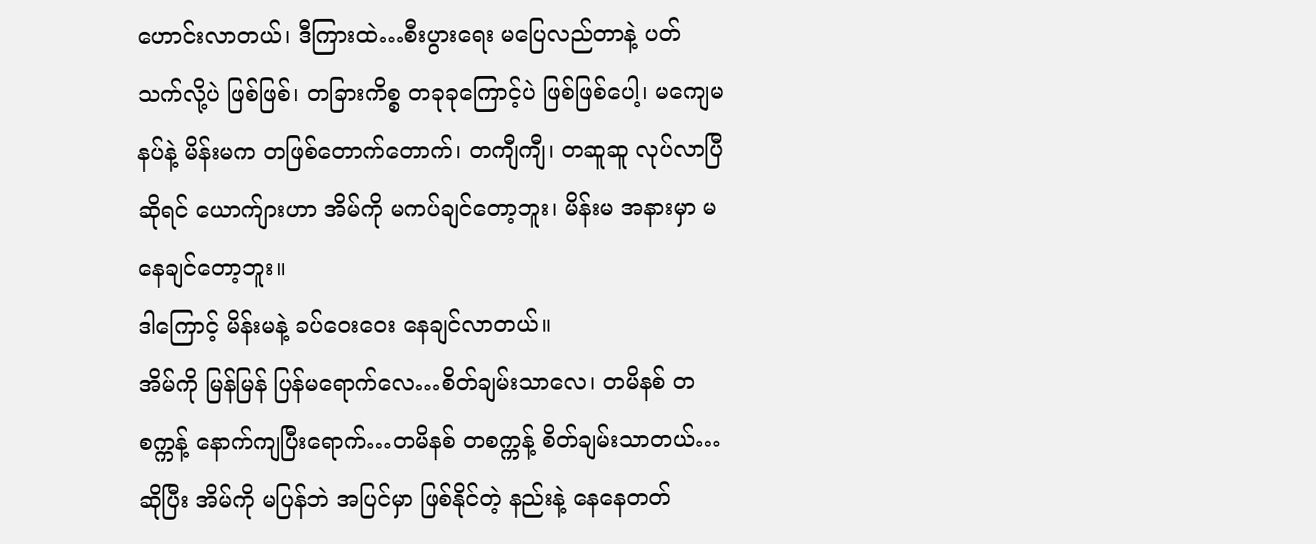ဟောင်းလာတယ်၊ ဒီကြားထဲ…စီးပွားရေး မပြေလည်တာနဲ့ ပတ်သက်လို့ပဲ ဖြစ်ဖြစ်၊ တခြားကိစ္စ တခုခုကြောင့်ပဲ ဖြစ်ဖြစ်ပေါ့၊ မကျေမနပ်နဲ့ မိန်းမက တဖြစ်တောက်တောက်၊ တကျီကျီ၊ တဆူဆူ လုပ်လာပြီ ဆိုရင် ယောက်ျားဟာ အိမ်ကို မကပ်ချင်တော့ဘူး၊ မိန်းမ အနားမှာ မနေချင်တော့ဘူး။
ဒါကြောင့် မိန်းမနဲ့ ခပ်ဝေးဝေး နေချင်လာတယ်။
အိမ်ကို မြန်မြန် ပြန်မရောက်လေ…စိတ်ချမ်းသာလေ၊ တမိနစ် တစက္ကန့် နောက်ကျပြီးရောက်…တမိနစ် တစက္ကန့် စိတ်ချမ်းသာတယ်…ဆိုပြီး အိမ်ကို မပြန်ဘဲ အပြင်မှာ ဖြစ်နိုင်တဲ့ နည်းနဲ့ နေနေတတ်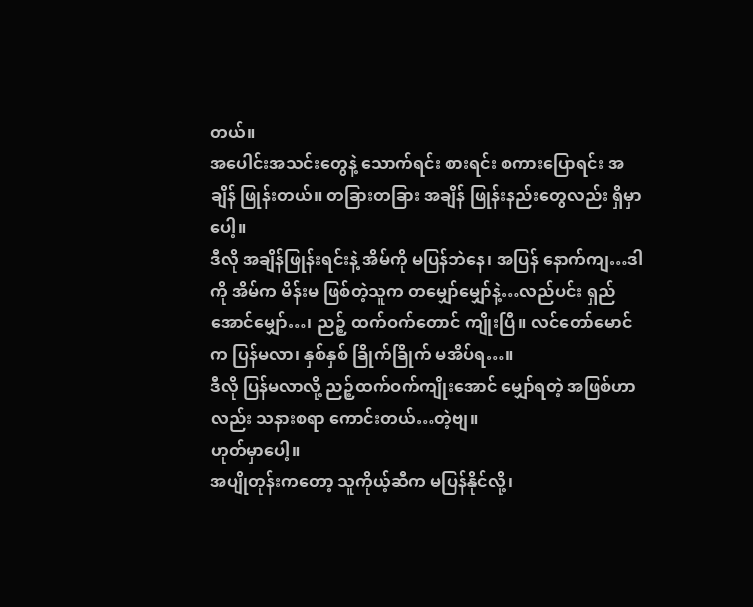တယ်။
အပေါင်းအသင်းတွေနဲ့ သောက်ရင်း စားရင်း စကားပြောရင်း အချိန် ဖြုန်းတယ်။ တခြားတခြား အချိန် ဖြုန်းနည်းတွေလည်း ရှိမှာပေါ့။
ဒီလို အချိန်ဖြုန်းရင်းနဲ့ အိမ်ကို မပြန်ဘဲနေ၊ အပြန် နောက်ကျ…ဒါကို အိမ်က မိန်းမ ဖြစ်တဲ့သူက တမျှော်မျှော်နဲ့…လည်ပင်း ရှည်အောင်မျှော်…၊ ညဉ့် ထက်ဝက်တောင် ကျိုးပြီ။ လင်တော်မောင်က ပြန်မလာ၊ နှစ်နှစ် ခြိုက်ခြိုက် မအိပ်ရ…။
ဒီလို ပြန်မလာလို့ ညဉ့်ထက်ဝက်ကျိုးအောင် မျှော်ရတဲ့ အဖြစ်ဟာလည်း သနားစရာ ကောင်းတယ်…တဲ့ဗျ။
ဟုတ်မှာပေါ့။
အပျိုတုန်းကတော့ သူကိုယ့်ဆီက မပြန်နိုင်လို့၊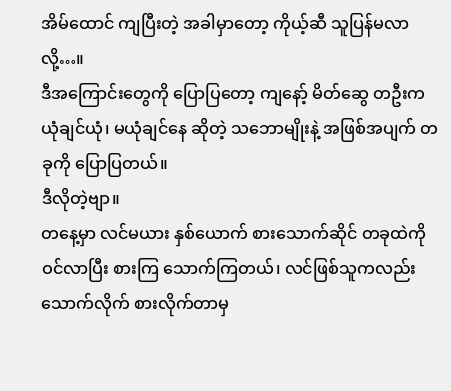အိမ်ထောင် ကျပြီးတဲ့ အခါမှာတော့ ကိုယ့်ဆီ သူပြန်မလာလို့…။
ဒီအကြောင်းတွေကို ပြောပြတော့ ကျနော့် မိတ်ဆွေ တဦးက ယုံချင်ယုံ၊ မယုံချင်နေ ဆိုတဲ့ သဘောမျိုးနဲ့ အဖြစ်အပျက် တခုကို ပြောပြတယ်။
ဒီလိုတဲ့ဗျာ။
တနေ့မှာ လင်မယား နှစ်ယောက် စားသောက်ဆိုင် တခုထဲကို ဝင်လာပြီး စားကြ သောက်ကြတယ်၊ လင်ဖြစ်သူကလည်း သောက်လိုက် စားလိုက်တာမှ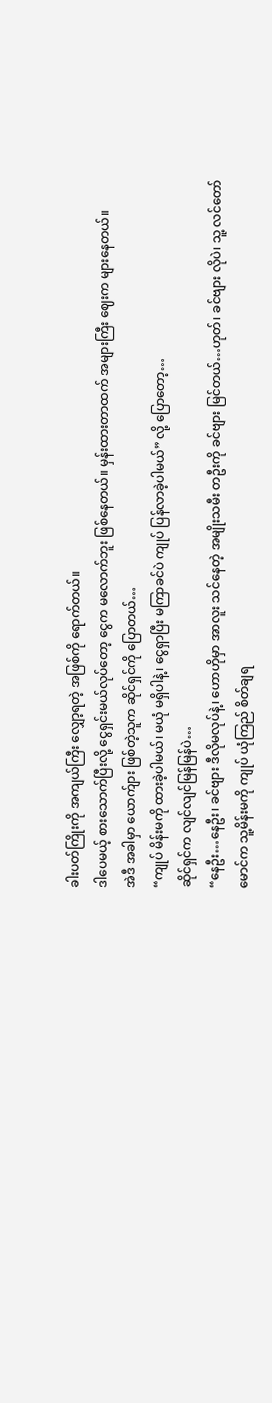ခါးပတ်ကြိုးကို အကျယ်ကြီး လျှော့ရတဲ့ အဖြစ်ကို ရောက်တယ်။
ဒါပေမယ့် စားသောက်ပြီးလို့ ငွေရှင်းမယ်လုပ်တော့ ငွေက မလောက်ဘူး ဖြစ်နေတယ်။ မှန်းထားတာထက် အများကြီး ဈေးက များနေတယ်။
အဲဒီ အခါမှာ ယောက်ျား ဖြစ်တဲ့သူက ဆိုင်ရှင်ကို ပြောတယ်…
“ကျုပ် မိန်းမကို ထားခဲ့ပါမယ်၊ မယုံ မရှိပါနဲ့၊ ငွေရှာပြီး မကြာခင်ပဲ ကျုပ် ပြန်လာခဲ့ပါမယ်” လို့ ပြောတော့…
ဆိုင်ရှင်က လျင်လျင်မြန်မြန်ပဲ…
“နေဦး…နေဦး၊ ခင်ဗျား ဒီလိုမလုပ်နဲ့၊ ဟောဟိုမှာ အာလူး သင်နေတဲ့ အမျိုးသမီး တဦးကို ခင်ဗျား မြင်တယ်…ဟုတ်၊ ခင်ဗျား လိုပဲ၊ သူ့ လင်တော်မောင်က သူ့မိန်းမကို ကျုပ် ယုံကြည် စိတ်ချရ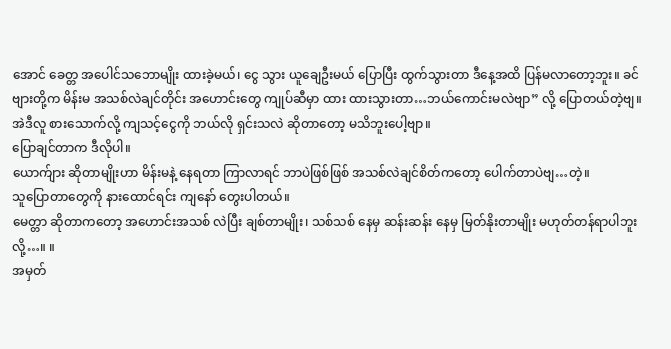အောင် ခေတ္တ အပေါင်သဘောမျိုး ထားခဲ့မယ်၊ ငွေ သွား ယူချေဦးမယ် ပြောပြီး ထွက်သွားတာ ဒီနေ့အထိ ပြန်မလာတော့ဘူး။ ခင်ဗျားတို့က မိန်းမ အသစ်လဲချင်တိုင်း အဟောင်းတွေ ကျုပ်ဆီမှာ ထား ထားသွားတာ…ဘယ်ကောင်းမလဲဗျာ” လို့ ပြောတယ်တဲ့ဗျ။
အဲဒီလူ စားသောက်လို့ ကျသင့်ငွေကို ဘယ်လို ရှင်းသလဲ ဆိုတာတော့ မသိဘူးပေါ့ဗျာ။
ပြောချင်တာက ဒီလိုပါ။
ယောက်ျား ဆိုတာမျိုးဟာ မိန်းမနဲ့ နေရတာ ကြာလာရင် ဘာပဲဖြစ်ဖြစ် အသစ်လဲချင်စိတ်ကတော့ ပေါက်တာပဲဗျ…တဲ့။
သူပြောတာတွေကို နားထောင်ရင်း ကျနော် တွေးပါတယ်။
မေတ္တာ ဆိုတာကတော့ အဟောင်းအသစ် လဲပြီး ချစ်တာမျိုး၊ သစ်သစ် နေမှ ဆန်းဆန်း နေမှ မြတ်နိုးတာမျိုး မဟုတ်တန်ရာပါဘူး လို့…။ ။
အမှတ်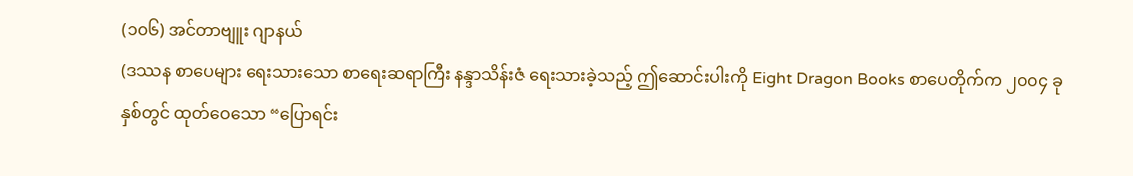(၁၀၆) အင်တာဗျူး ဂျာနယ်
(ဒဿန စာပေများ ရေးသားသော စာရေးဆရာကြီး နန္ဒာသိန်းဇံ ရေးသားခဲ့သည့် ဤဆောင်းပါးကို Eight Dragon Books စာပေတိုက်က ၂၀၀၄ ခုနှစ်တွင် ထုတ်ဝေသော “ပြောရင်း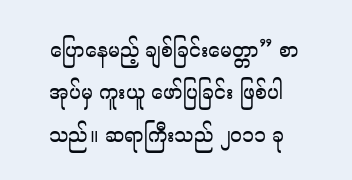ပြောနေမည့် ချစ်ခြင်းမေတ္တာ” စာအုပ်မှ ကူးယူ ဖော်ပြခြင်း ဖြစ်ပါသည်။ ဆရာကြီးသည် ၂၀၁၁ ခု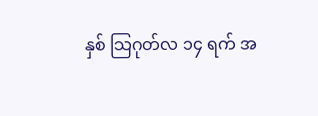နှစ် သြဂုတ်လ ၁၄ ရက် အ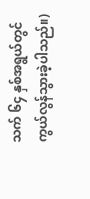သက် ၆၄ နှစ်အရွယ်တွင် ကွယ်လွန်သွားခဲ့ပါသည်။)